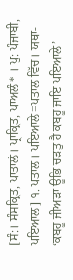[ਸੰ:। ਸੰਸਕ੍ਰਿਤ, ਪਾਤਾਲਂ। ਪ੍ਰਾਕ੍ਰਿਤ, ਪਾਅਲੰ* । ਪੁ: ਪੰਜਾਬੀ, ਪਇਆਲ] ੧. ਪਤਾਲ। ਪਇਆਲੇ=ਪਤਾਲ ਵਿੱਚ। ਯਥਾ- ‘ਕਬਹੂ ਜੀਅੜਾ ਊਭਿ ਚੜਤੁ ਹੈ ਕਬਹੂ ਜਾਇ ਪਇਆਲੇ’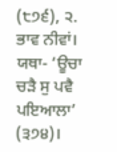(੮੭੬), ੨. ਭਾਵ ਨੀਵਾਂ। ਯਥਾ- ‘ਊਚਾ ਚੜੈ ਸੁ ਪਵੈ ਪਇਆਲਾ’ (੩੭੪)।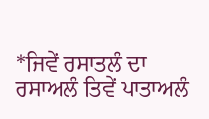*ਜਿਵੇਂ ਰਸਾਤਲੰ ਦਾ ਰਸਾਅਲੰ ਤਿਵੇਂ ਪਾਤਾਅਲੰ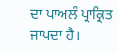ਦਾ ਪਾਅਲੰ ਪ੍ਰਾਕ੍ਰਿਤ ਜਾਪਦਾ ਹੈ।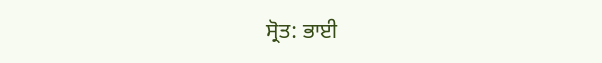ਸ੍ਰੋਤ: ਭਾਈ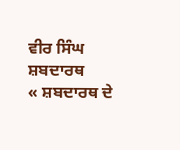ਵੀਰ ਸਿੰਘ ਸ਼ਬਦਾਰਥ
« ਸ਼ਬਦਾਰਥ ਦੇ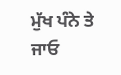ਮੁੱਖ ਪੰਨੇ ਤੇ ਜਾਓ